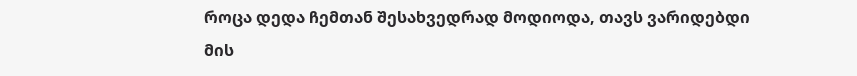როცა დედა ჩემთან შესახვედრად მოდიოდა, თავს ვარიდებდი მის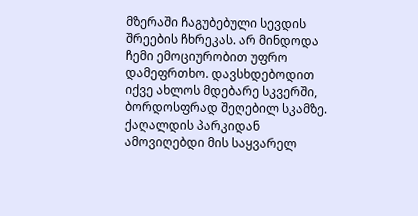მზერაში ჩაგუბებული სევდის შრეების ჩხრეკას. არ მინდოდა ჩემი ემოციურობით უფრო დამეფრთხო. დავსხდებოდით იქვე ახლოს მდებარე სკვერში, ბორდოსფრად შეღებილ სკამზე. ქაღალდის პარკიდან ამოვიღებდი მის საყვარელ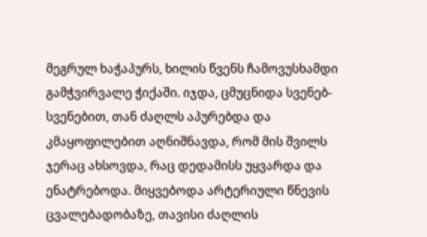მეგრულ ხაჭაპურს, ხილის წვენს ჩამოვუსხამდი გამჭვირვალე ჭიქაში. იჯდა, ცმუცნიდა სვენებ- სვენებით, თან ძაღლს აპურებდა და კმაყოფილებით აღნიშნავდა, რომ მის შვილს ჯერაც ახსოვდა, რაც დედამისს უყვარდა და ენატრებოდა. მიყვებოდა არტერიული წნევის ცვალებადობაზე, თავისი ძაღლის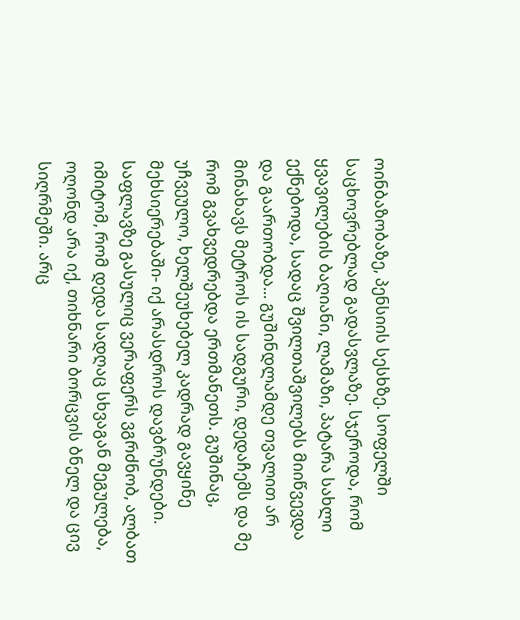ოინბაზობაზე, პენსიის სესხზე. სოფელში საცხოვრებლად გადასვლაზე. სჯეროდა, რომ ყვავილების ბაღიანი, ლამაზი, პატარა სახლი ექნებოდა, სადაც შვილთაშვილებს მიიწვევდა და გაართობდა... გუშინდლამდე თვალით არ მინახავს მეტროს ის სადგური, დედაჩემს და მე რომ გვახვედრებდა ერთმანეთს. გუშინაც, უჩვეულო, ხელშეუხებელ კადრად გავყინე მეხსიერებაში- იქ არასდროს დავბრუნდები. საფლავზე გასულიც ვერაფერს ვგრძნობ, ალბათ იმიტომ, რომ დედა სადღაც სხვაგან მეგულება, ოღონდ არა იქ, თიხნარი ბორცვის ბნელ და ცივ სიღრმეში. არც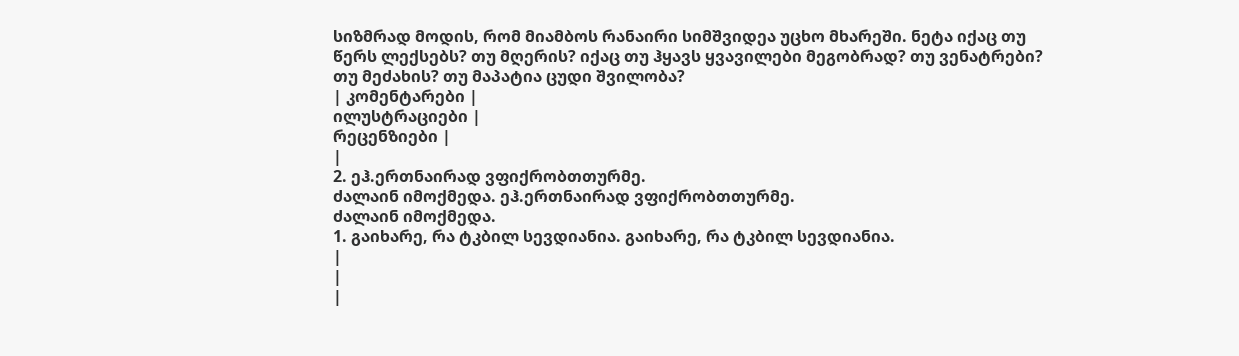სიზმრად მოდის, რომ მიამბოს რანაირი სიმშვიდეა უცხო მხარეში. ნეტა იქაც თუ წერს ლექსებს? თუ მღერის? იქაც თუ ჰყავს ყვავილები მეგობრად? თუ ვენატრები? თუ მეძახის? თუ მაპატია ცუდი შვილობა?
| კომენტარები |
ილუსტრაციები |
რეცენზიები |
|
2. ეჰ.ერთნაირად ვფიქრობთთურმე.
ძალაინ იმოქმედა. ეჰ.ერთნაირად ვფიქრობთთურმე.
ძალაინ იმოქმედა.
1. გაიხარე, რა ტკბილ სევდიანია. გაიხარე, რა ტკბილ სევდიანია.
|
|
|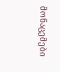მონაცემები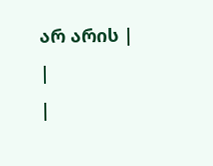არ არის |
|
|